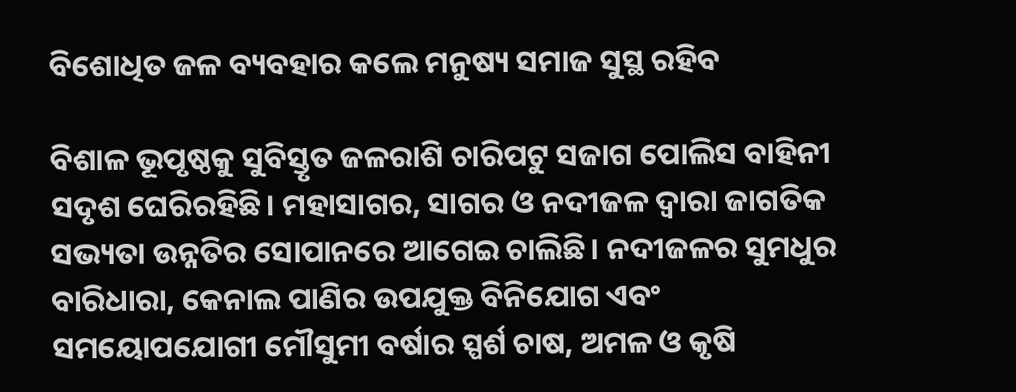ବିଶୋଧିତ ଜଳ ବ୍ୟବହାର କଲେ ମନୁଷ୍ୟ ସମାଜ ସୁସ୍ଥ ରହିବ

ବିଶାଳ ଭୂପୃଷ୍ଠକୁ ସୁବିସ୍ତୃତ ଜଳରାଶି ଚାରିପଟୁ ସଜାଗ ପୋଲିସ ବାହିନୀ ସଦୃଶ ଘେରିରହିଛି। ମହାସାଗର, ସାଗର ଓ ନଦୀଜଳ ଦ୍ୱାରା ଜାଗତିକ ସଭ୍ୟତା ଉନ୍ନତିର ସୋପାନରେ ଆଗେଇ ଚାଲିଛି। ନଦୀଜଳର ସୁମଧୁର ବାରିଧାରା, କେନାଲ ପାଣିର ଉପଯୁକ୍ତ ବିନିଯୋଗ ଏବଂ ସମୟୋପଯୋଗୀ ମୌସୁମୀ ବର୍ଷାର ସ୍ପର୍ଶ ଚାଷ, ଅମଳ ଓ କୃଷି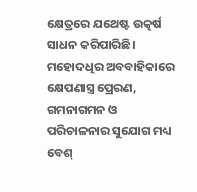କ୍ଷେତ୍ରରେ ଯଥେଷ୍ଟ ଉତ୍କର୍ଷ ସାଧନ କରିପାରିଛି। ମହୋଦଧିର ଅବବାହିକାରେ କ୍ଷେପଣାସ୍ତ୍ର ପ୍ରେରଣ, ଗମନାଗମନ ଓ ପରିଚାଳନାର ସୁଯୋଗ ମଧ୍ୟ ବେଶ୍‌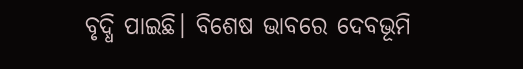ବୃଦ୍ଧି ପାଇଛି। ବିଶେଷ ଭାବରେ ଦେବଭୂମି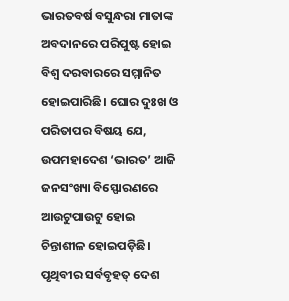ଭାରତବର୍ଷ ବସୁନ୍ଧରା ମାତାଙ୍କ ଅବଦାନରେ ପରିପୁଷ୍ଟ ହୋଇ ବିଶ୍ୱ ଦରବାରରେ ସମ୍ମାନିତ ହୋଇପାରିଛି। ଘୋର ଦୁଃଖ ଓ ପରିତାପର ବିଷୟ ଯେ, ଉପମହାଦେଶ ‘ଭାରତ’ ଆଜି ଜନସଂଖ୍ୟା ବିସ୍ଫୋରଣରେ ଆଉଟୁପାଉଟୁ ହୋଇ ଚିନ୍ତାଶୀଳ ହୋଇପଡ଼ିଛି। ପୃଥିବୀର ସର୍ବବୃହତ୍‌ ଦେଶ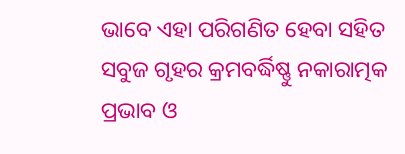ଭାବେ ଏହା ପରିଗଣିତ ହେବା ସହିତ ସବୁଜ ଗୃହର କ୍ରମବର୍ଦ୍ଧିଷ୍ଣୁ ନକାରାତ୍ମକ ପ୍ରଭାବ ଓ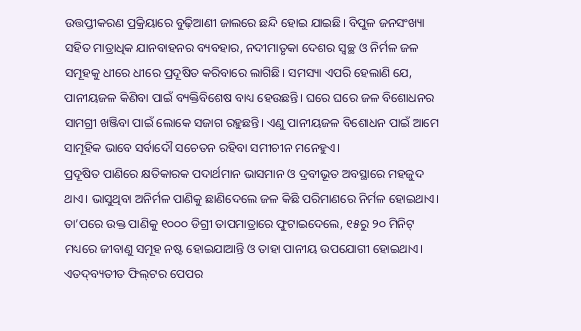ଉତ୍ତପ୍ତୀକରଣ ପ୍ରକ୍ରିୟାରେ ବୁଢ଼ିଆଣୀ ଜାଲରେ ଛନ୍ଦି ହୋଇ ଯାଇଛି। ବିପୁଳ ଜନସଂଖ୍ୟା ସହିତ ମାତ୍ରାଧିକ ଯାନବାହନର ବ୍ୟବହାର, ନଦୀମାତୃକା ଦେଶର ସ୍ବଚ୍ଛ ଓ ନିର୍ମଳ ଜଳ ସମୂହକୁ ଧୀରେ ଧୀରେ ପ୍ରଦୂଷିତ କରିବାରେ ଲାଗିଛି। ସମସ୍ୟା ଏପରି ହେଲାଣି ଯେ, ପାନୀୟଜଳ କିଣିବା ପାଇଁ ବ୍ୟକ୍ତିବିଶେଷ ବାଧ୍ୟ ହେଉଛନ୍ତି। ଘରେ ଘରେ ଜଳ ବିଶୋଧନର ସାମଗ୍ରୀ ଖଞ୍ଜିବା ପାଇଁ ଲୋକେ ସଜାଗ ରହୁଛନ୍ତି। ଏଣୁ ପାନୀୟଜଳ ବିଶୋଧନ ପାଇଁ ଆମେ ସାମୂହିକ ଭାବେ ସର୍ବାଦୌ ସଚେତନ ରହିବା ସମୀଚୀନ ମନେହୁଏ।
ପ୍ରଦୂଷିତ ପାଣିରେ କ୍ଷତିକାରକ ପଦାର୍ଥମାନ ଭାସମାନ ଓ ଦ୍ରବୀଭୂତ ଅବସ୍ଥାରେ ମହଜୁଦ ଥାଏ। ଭାସୁଥିବା ଅନିର୍ମଳ ପାଣିକୁ ଛାଣିଦେଲେ ଜଳ କିଛି ପରିମାଣରେ ନିର୍ମଳ ହୋଇଥାଏ। ତା’ପରେ ଉକ୍ତ ପାଣିକୁ ୧୦୦୦ ଡିଗ୍ରୀ ତାପମାତ୍ରାରେ ଫୁଟାଇଦେଲେ, ୧୫ରୁ ୨୦ ମିନିଟ୍‌ ମଧ୍ୟରେ ଜୀବାଣୁ ସମୂହ ନଷ୍ଟ ହୋଇଯାଆନ୍ତି ଓ ତାହା ପାନୀୟ ଉପଯୋଗୀ ହୋଇଥାଏ। ଏତଦ୍‌ବ୍ୟତୀତ ଫିଲ୍‌ଟର ପେପର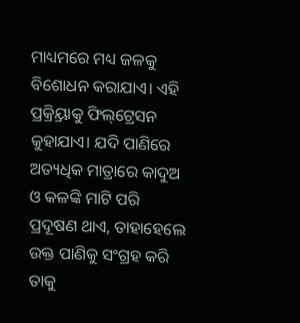ମାଧ୍ୟମରେ ମଧ୍ୟ ଜଳକୁ ବିଶୋଧନ କରାଯାଏ। ଏହି ପ୍ରକ୍ର୍ରିୟାକୁ ଫିଲ୍‌ଟ୍ରେସନ କୁହାଯାଏ। ଯଦି ପାଣିରେ ଅତ୍ୟଧିକ ମାତ୍ରାରେ କାଦୁଅ ଓ କଳଙ୍କି ମାଟି ପରି ପ୍ରଦୂଷଣ ଥାଏ, ତାହାହେଲେ ଉକ୍ତ ପାଣିକୁ ସଂଗ୍ରହ କରି ତାକୁ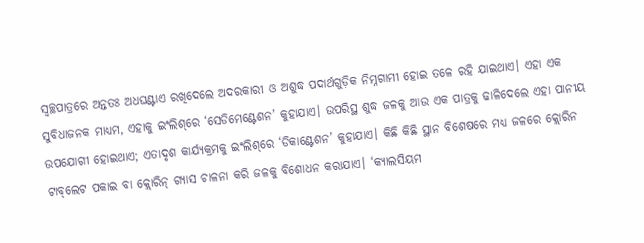ସ୍ବଚ୍ଛପାତ୍ରରେ ଅନ୍ତତଃ ଅଧଘଣ୍ଟାଏ ରଖିଦେଲେ ଅଦରକାରୀ ଓ ଅଶୁଦ୍ଧ ପଦାର୍ଥଗୁଡ଼ିକ ନିମ୍ନଗାମୀ ହୋଇ ତଳେ ରହି ଯାଇଥାଏ। ଏହା ଏକ ସୁବିଧାଜନକ ମାଧ୍ୟମ, ଏହାକୁ ଇଂଲିଶ୍‌ରେ ‘ସେଡିମେଣ୍ଟେଶନ’ କୁହାଯାଏ। ଉପରିସ୍ଥ ଶୁଦ୍ଧ ଜଳକୁ ଆଉ ଏକ ପାତ୍ରକୁ ଢାଳିଦେଲେ ଏହା ପାନୀୟ ଉପଯୋଗୀ ହୋଇଥାଏ; ଏତାଦୃଶ କାର୍ଯ୍ୟକ୍ରମକୁ ଇଂଲିଶ୍‌ରେ ‘ଡିକାଣ୍ଟେଶନ’ କୁହାଯାଏ। କିଛି କିଛି ସ୍ଥାନ ବିଶେଷରେ ମଧ୍ୟ ଜଳରେ କ୍ଲୋରିନ ଟାବ୍‌ଲେଟ ପକାଇ ବା କ୍ଲୋରିନ୍‌ ଗ୍ୟାସ ଚାଳନା କରି ଜଳକୁ ବିଶୋଧନ କରାଯାଏ। ‘କ୍ୟାଲସିୟମ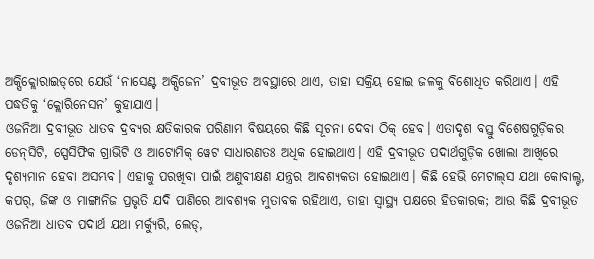ଅକ୍ସିକ୍ଲୋରାଇଡ୍‌ରେ ଯେଉଁ ‘ନାସେଣ୍ଟ ଅକ୍ସିଜେନ’ ଦ୍ରବୀଭୂତ ଅବସ୍ଥାରେ ଥାଏ, ତାହା ସକ୍ରିୟ ହୋଇ ଜଳକୁ ବିଶୋଧିତ କରିଥାଏ। ଏହି ପଦ୍ଧତିକୁ ‘କ୍ଲୋରିନେସନ’ କୁହାଯାଏ।
ଓଜନିଆ ଦ୍ରବୀଭୂତ ଧାତବ ଦ୍ରବ୍ୟର କ୍ଷତିକାରକ ପରିଣାମ ବିଷୟରେ କିଛି ସୂଚନା ଦେବା ଠିକ୍‌ ହେବ। ଏତାଦୃଶ ବସ୍ତୁ ବିଶେଷଗୁଡ଼ିକର ଡେନ୍‌ସିଟି, ସ୍ପେସିଫିକ ଗ୍ରାଭିଟି ଓ ଆଟୋମିକ୍‌ ୱେଟ ସାଧାରଣତଃ ଅଧିକ ହୋଇଥାଏ। ଏହି ଦ୍ରବୀଭୂତ ପଦାର୍ଥଗୁଡ଼ିକ ଖୋଲା ଆଖିରେ ଦୃଶ୍ୟମାନ ହେବା ଅସମ୍ଭବ। ଏହାକୁ ପରଖିବା ପାଇଁ ଅଣୁବୀକ୍ଷଣ ଯନ୍ତ୍ରର ଆବଶ୍ୟକତା ହୋଇଥାଏ। କିଛି ହେଭି ମେଟାଲ୍‌ସ ଯଥା କୋବାଲ୍ଟ, କପର୍‌, ଜିଙ୍କ ଓ ମାଙ୍ଗାନିଜ ପ୍ରଭୃତି ଯଦି ପାଣିରେ ଆବଶ୍ୟକ ମୁତାବକ ରହିଥାଏ, ତାହା ସ୍ବାସ୍ଥ୍ୟ ପକ୍ଷରେ ହିତକାରକ; ଆଉ କିଛି ଦ୍ରବୀଭୂତ ଓଜନିଆ ଧାତବ ପଦାର୍ଥ ଯଥା ମର୍କ୍ୟୁରି, ଲେଡ୍‌,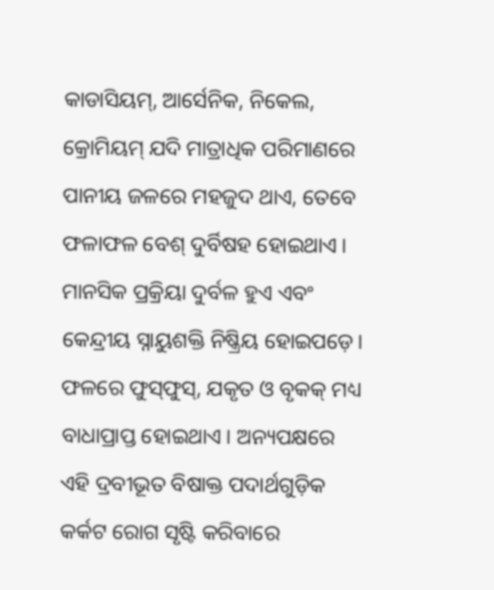କାଡାସିୟମ୍‌, ଆର୍ସେନିକ, ନିକେଲ, କ୍ରୋମିୟମ୍‌ ଯଦି ମାତ୍ରାଧିକ ପରିମାଣରେ ପାନୀୟ ଜଳରେ ମହଜୁଦ ଥାଏ, ତେବେ ଫଳାଫଳ ବେଶ୍‌ ଦୁର୍ବିଷହ ହୋଇଥାଏ। ମାନସିକ ପ୍ରକ୍ରିୟା ଦୁର୍ବଳ ହୁଏ ଏବଂ କେନ୍ଦ୍ରୀୟ ସ୍ନାୟୁଶକ୍ତି ନିଷ୍କ୍ରିୟ ହୋଇପଡ଼େ। ଫଳରେ ଫୁସ୍‌ଫୁସ୍‌, ଯକୃତ ଓ ବୃକକ୍‌ ମଧ୍ୟ ବାଧାପ୍ରାପ୍ତ ହୋଇଥାଏ। ଅନ୍ୟପକ୍ଷରେ ଏହି ଦ୍ରବୀଭୂତ ବିଷାକ୍ତ ପଦାର୍ଥଗୁଡ଼ିକ କର୍କଟ ରୋଗ ସୃଷ୍ଟି କରିବାରେ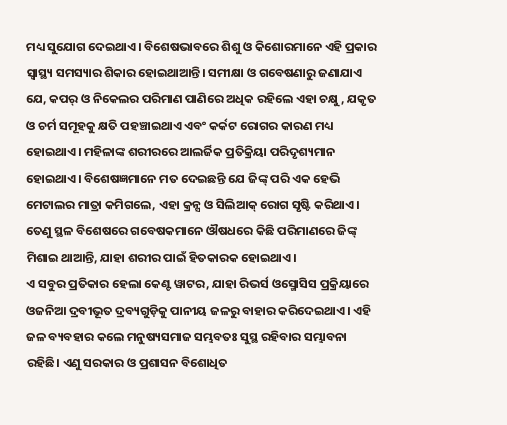ମଧ୍ୟ ସୁଯୋଗ ଦେଇଥାଏ। ବିଶେଷଭାବରେ ଶିଶୁ ଓ କିଶୋରମାନେ ଏହି ପ୍ରକାର ସ୍ବାସ୍ଥ୍ୟ ସମସ୍ୟାର ଶିକାର ହୋଇଥାଆନ୍ତି। ସମୀକ୍ଷା ଓ ଗବେଷଣାରୁ ଜଣାଯାଏ ଯେ, କପର୍‌ ଓ ନିକେଲର ପରିମାଣ ପାଣିରେ ଅଧିକ ରହିଲେ ଏହା ଚକ୍ଷୁ, ଯକୃତ ଓ ଚର୍ମ ସମୂହକୁ କ୍ଷତି ପହଞ୍ଚାଇଥାଏ ଏବଂ କର୍କଟ ରୋଗର କାରଣ ମଧ୍ୟ ହୋଇଥାଏ। ମହିଳାଙ୍କ ଶରୀରରେ ଆଲର୍ଜିକ ପ୍ରତିକ୍ରିୟା ପରିଦୃଶ୍ୟମାନ ହୋଇଥାଏ। ବିଶେଷଜ୍ଞମାନେ ମତ ଦେଇଛନ୍ତି ଯେ ଜିଙ୍କ୍‌ ପରି ଏକ ହେଭି ମେଟାଲର ମାତ୍ରା କମିଗଲେ, ଏହା କ୍ରନ୍ସ ଓ ସିଲିଆକ୍‌ ରୋଗ ସୃଷ୍ଟି କରିଥାଏ। ତେଣୁ ସ୍ଥଳ ବିଶେଷରେ ଗବେଷକମାନେ ଔଷଧରେ କିଛି ପରିମାଣରେ ଜିଙ୍କ୍‌ ମିଶାଇ ଥାଆନ୍ତି, ଯାହା ଶରୀର ପାଇଁ ହିତକାରକ ହୋଇଥାଏ।
ଏ ସବୁର ପ୍ରତିକାର ହେଲା କେଣ୍ଟ ୱାଟର, ଯାହା ରିଭର୍ସ ଓସ୍ମୋସିସ ପ୍ରକ୍ରିୟାରେ ଓଜନିଆ ଦ୍ରବୀଭୂତ ଦ୍ରବ୍ୟଗୁଡ଼ିକୁ ପାନୀୟ ଜଳରୁ ବାହାର କରିଦେଇଥାଏ। ଏହି ଜଳ ବ୍ୟବହାର କଲେ ମନୁଷ୍ୟସମାଜ ସମ୍ଭବତଃ ସୁସ୍ଥ ରହିବାର ସମ୍ଭାବନା ରହିଛି। ଏଣୁ ସରକାର ଓ ପ୍ରଶାସନ ବିଶୋଧିତ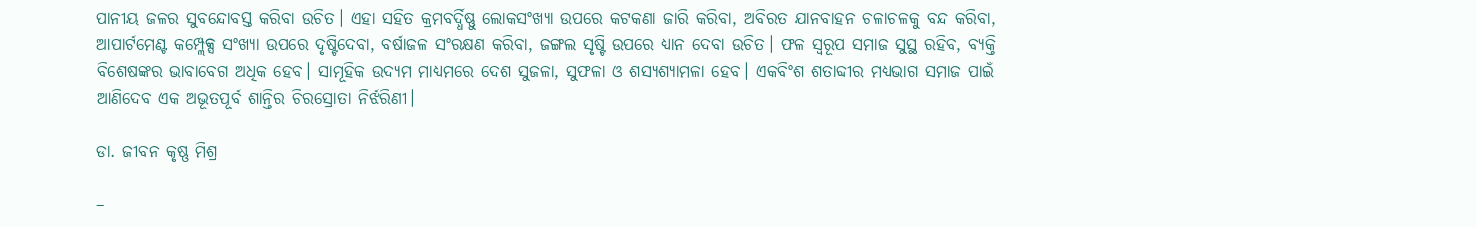ପାନୀୟ ଜଳର ସୁବନ୍ଦୋବସ୍ତ କରିବା ଉଚିତ। ଏହା ସହିତ କ୍ରମବର୍ଦ୍ଧିଷ୍ଣୁ ଲୋକସଂଖ୍ୟା ଉପରେ କଟକଣା ଜାରି କରିବା, ଅବିରତ ଯାନବାହନ ଚଳାଚଳକୁ ବନ୍ଦ କରିବା, ଆପାର୍ଟମେଣ୍ଟ କମ୍ପ୍ଲେକ୍ସ ସଂଖ୍ୟା ଉପରେ ଦୃଷ୍ଟିଦେବା, ବର୍ଷାଜଳ ସଂରକ୍ଷଣ କରିବା, ଜଙ୍ଗଲ ସୃଷ୍ଟି ଉପରେ ଧ୍ୟାନ ଦେବା ଉଚିତ। ଫଳ ସ୍ବରୂପ ସମାଜ ସୁସ୍ଥ ରହିବ, ବ୍ୟକ୍ତି ବିଶେଷଙ୍କର ଭାବାବେଗ ଅଧିକ ହେବ। ସାମୂହିକ ଉଦ୍ୟମ ମାଧ୍ୟମରେ ଦେଶ ସୁଜଳା, ସୁଫଳା ଓ ଶସ୍ୟଶ୍ୟାମଳା ହେବ। ଏକବିଂଶ ଶତାବ୍ଦୀର ମଧ୍ୟଭାଗ ସମାଜ ପାଇଁ ଆଣିଦେବ ଏକ ଅଭୂତପୂର୍ବ ଶାନ୍ତିର ଚିରସ୍ରୋତା ନିର୍ଝରିଣୀ।

ଡା. ଜୀବନ କୃଷ୍ଣ ମିଶ୍ର

–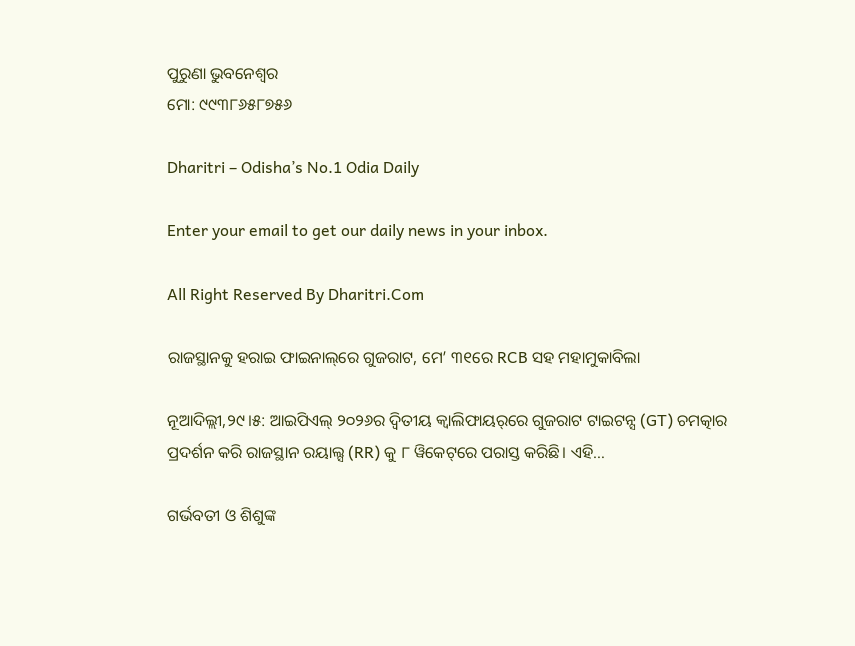ପୁରୁଣା ଭୁବନେଶ୍ୱର
ମୋ: ୯୯୩୮୬୫୮୭୫୬

Dharitri – Odisha’s No.1 Odia Daily

Enter your email to get our daily news in your inbox.

All Right Reserved By Dharitri.Com

ରାଜସ୍ଥାନକୁ ହରାଇ ଫାଇନାଲ୍‌ରେ ଗୁଜରାଟ, ମେ’ ୩୧ରେ RCB ସହ ମହାମୁକାବିଲା

ନୂଆଦିଲ୍ଲୀ,୨୯।୫: ଆଇପିଏଲ୍ ୨୦୨୬ର ଦ୍ୱିତୀୟ କ୍ୱାଲିଫାୟର୍‌ରେ ଗୁଜରାଟ ଟାଇଟନ୍ସ (GT) ଚମତ୍କାର ପ୍ରଦର୍ଶନ କରି ରାଜସ୍ଥାନ ରୟାଲ୍ସ (RR) କୁ ୮ ୱିକେଟ୍‌ରେ ପରାସ୍ତ କରିଛି। ଏହି…

ଗର୍ଭବତୀ ଓ ଶିଶୁଙ୍କ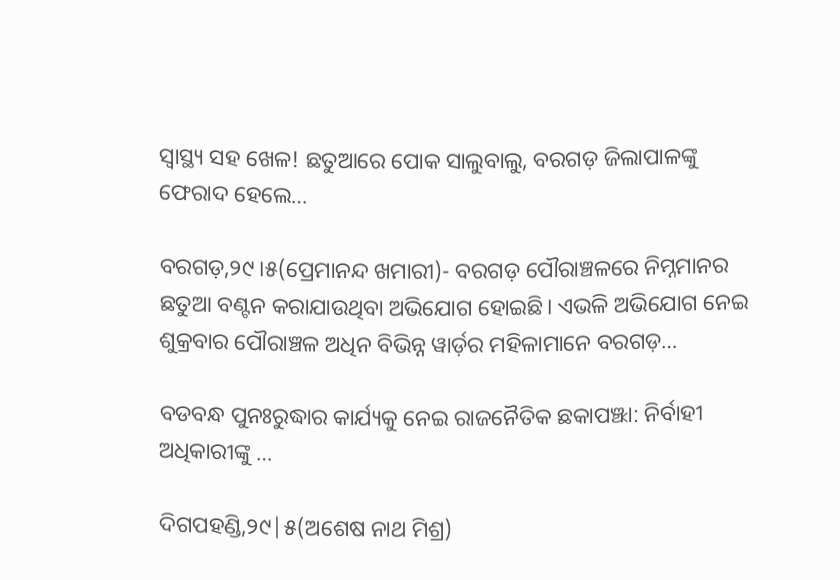ସ୍ୱାସ୍ଥ୍ୟ ସହ ଖେଳ! ଛତୁଆରେ ପୋକ ସାଲୁବାଲୁ, ବରଗଡ଼ ଜିଲାପାଳଙ୍କୁ ଫେରାଦ ହେଲେ…

ବରଗଡ଼,୨୯।୫(ପ୍ରେମାନନ୍ଦ ଖମାରୀ)- ବରଗଡ଼ ପୌରାଞ୍ଚଳରେ ନିମ୍ନମାନର ଛତୁଆ ବଣ୍ଟନ କରାଯାଉଥିବା ଅଭିଯୋଗ ହୋଇଛି। ଏଭଳି ଅଭିଯୋଗ ନେଇ ଶୁକ୍ରବାର ପୌରାଞ୍ଚଳ ଅଧିନ ବିଭିନ୍ନ ୱାର୍ଡ଼ର ମହିଳାମାନେ ବରଗଡ଼…

ବଡବନ୍ଧ ପୁନଃରୁଦ୍ଧାର କାର୍ଯ୍ୟକୁ ନେଇ ରାଜନୈତିକ ଛକାପଞ୍ଝା: ନିର୍ବାହୀ ଅଧିକାରୀଙ୍କୁ …

ଦିଗପହଣ୍ଡି,୨୯|୫(ଅଶେଷ ନାଥ ମିଶ୍ର)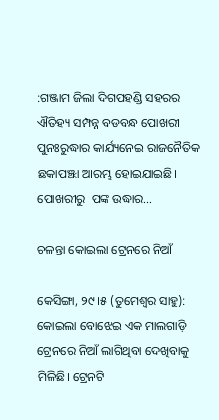:ଗଞ୍ଜାମ ଜିଲା ଦିଗପହଣ୍ଡି ସହରର ଐତିହ୍ୟ ସମ୍ପନ୍ନ ବଡବନ୍ଧ ପୋଖରୀ ପୁନଃରୁଦ୍ଧାର କାର୍ଯ୍ୟନେଇ ରାଜନୈତିକ ଛକାପଞ୍ଝା ଆରମ୍ଭ ହୋଇଯାଇଛି। ପୋଖରୀରୁ  ପଙ୍କ ଉଦ୍ଧାର…

ଚଳନ୍ତା କୋଇଲା ଟ୍ରେନରେ ନିଆଁ

କେସିଙ୍ଗା, ୨୯।୫ (ତୁମେଶ୍ୱର ସାହୁ): କୋଇଲା ବୋଝେଇ ଏକ ମାଲଗାଡ଼ି ଟ୍ରେନରେ ନିଆଁ ଲାଗିଥିବା ଦେଖିବାକୁ ମିଳିଛି। ଟ୍ରେନଟି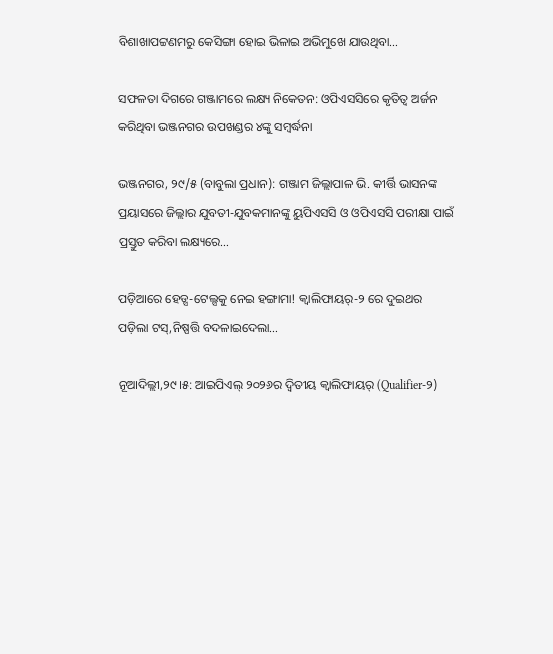ବିଶାଖାପଟ୍ଟଣମରୁ କେସିଙ୍ଗା ହୋଇ ଭିଳାଇ ଅଭିମୁଖେ ଯାଉଥିବା…

ସଫଳତା ଦିଗରେ ଗଞ୍ଜାମରେ ଲକ୍ଷ୍ୟ ନିକେତନ: ଓପିଏସସିରେ କୃତିତ୍ୱ ଅର୍ଜନ କରିଥିବା ଭଞ୍ଜନଗର ଉପଖଣ୍ଡର ୪ଙ୍କୁ ସମ୍ବର୍ଦ୍ଧନା

ଭଞ୍ଜନଗର, ୨୯/୫ (ବାବୁଲା ପ୍ରଧାନ): ଗଞ୍ଜାମ ଜିଲ୍ଲାପାଳ ଭି. କୀର୍ତ୍ତି ଭାସନଙ୍କ ପ୍ରୟାସରେ ଜିଲ୍ଲାର ଯୁବତୀ-ଯୁବକମାନଙ୍କୁ ୟୁପିଏସସି ଓ ଓପିଏସସି ପରୀକ୍ଷା ପାଇଁ ପ୍ରସ୍ତୁତ କରିବା ଲକ୍ଷ୍ୟରେ…

ପଡ଼ିଆରେ ହେଡ୍ସ-ଟେଲ୍ସକୁ ନେଇ ହଙ୍ଗାମା! କ୍ୱାଲିଫାୟର୍-୨ ରେ ଦୁଇଥର ପଡ଼ିଲା ଟସ୍,ନିଷ୍ପତ୍ତି ବଦଳାଇଦେଲା…

ନୂଆଦିଲ୍ଲୀ,୨୯।୫: ଆଇପିଏଲ୍‌ ୨୦୨୬ର ଦ୍ୱିତୀୟ କ୍ୱାଲିଫାୟର୍‌ (Qualifier-୨)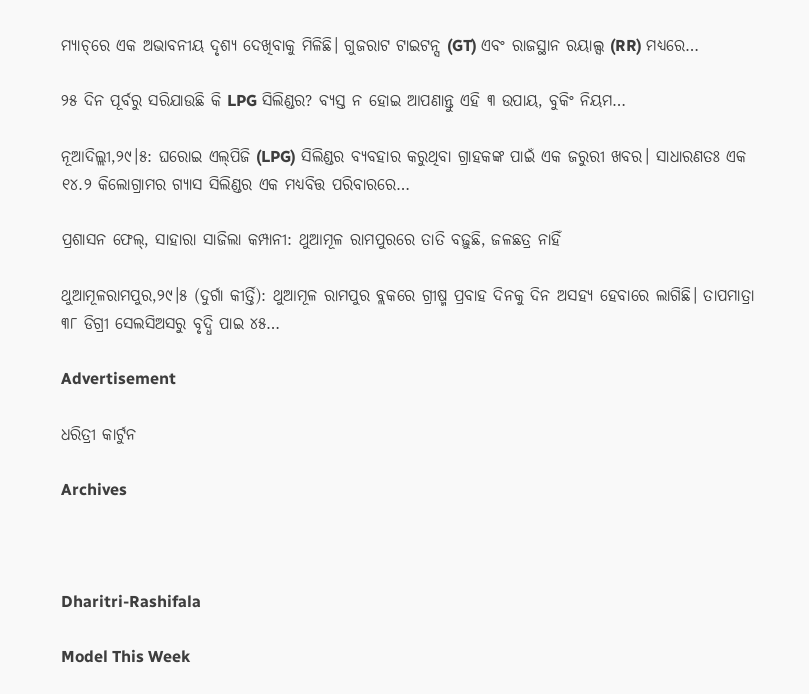ମ୍ୟାଚ୍‌ରେ ଏକ ଅଭାବନୀୟ ଦୃଶ୍ୟ ଦେଖିବାକୁ ମିଳିଛି। ଗୁଜରାଟ ଟାଇଟନ୍ସ (GT) ଏବଂ ରାଜସ୍ଥାନ ରୟାଲ୍ସ (RR) ମଧ୍ୟରେ…

୨୫ ଦିନ ପୂର୍ବରୁ ସରିଯାଉଛି କି LPG ସିଲିଣ୍ଡର? ବ୍ୟସ୍ତ ନ ହୋଇ ଆପଣାନ୍ତୁ ଏହି ୩ ଉପାୟ, ବୁକିଂ ନିୟମ…

ନୂଆଦିଲ୍ଲୀ,୨୯।୫: ଘରୋଇ ଏଲ୍‌ପିଜି (LPG) ସିଲିଣ୍ଡର ବ୍ୟବହାର କରୁଥିବା ଗ୍ରାହକଙ୍କ ପାଇଁ ଏକ ଜରୁରୀ ଖବର। ସାଧାରଣତଃ ଏକ ୧୪.୨ କିଲୋଗ୍ରାମର ଗ୍ୟାସ ସିଲିଣ୍ଡର ଏକ ମଧ୍ୟବିତ୍ତ ପରିବାରରେ…

ପ୍ରଶାସନ ଫେଲ୍, ସାହାରା ସାଜିଲା କମ୍ପାନୀ: ଥୁଆମୂଳ ରାମପୁରରେ ତାତି ବଢ଼ୁଛି, ଜଳଛତ୍ର ନାହିଁ

ଥୁଆମୂଳରାମପୁର,୨୯।୫ (ଦୁର୍ଗା କୀର୍ତ୍ତି): ଥୁଆମୂଳ ରାମପୁର ବ୍ଲକରେ ଗ୍ରୀଷ୍ମ ପ୍ରବାହ ଦିନକୁ ଦିନ ଅସହ୍ୟ ହେବାରେ ଲାଗିଛି। ତାପମାତ୍ରା ୩୮ ଡିଗ୍ରୀ ସେଲସିଅସରୁ ବୃଦ୍ଧି ପାଇ ୪୫…

Advertisement

ଧରିତ୍ରୀ କାର୍ଟୁନ

Archives



Dharitri-Rashifala

Model This Week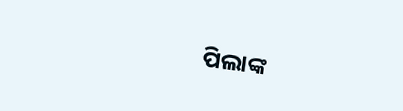ପିଲାଙ୍କ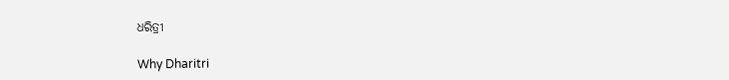ଧରିତ୍ରୀ

Why Dharitri